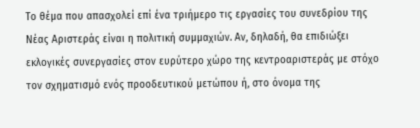Το θέμα που απασχολεί επί ένα τριήμερο τις εργασίες του συνεδρίου της Νέας Αριστεράς είναι η πολιτική συμμαχιών. Αν, δηλαδή, θα επιδιώξει εκλογικές συνεργασίες στον ευρύτερο χώρο της κεντροαριστεράς με στόχο τον σχηματισμό ενός προοδευτικού μετώπου ή, στο όνομα της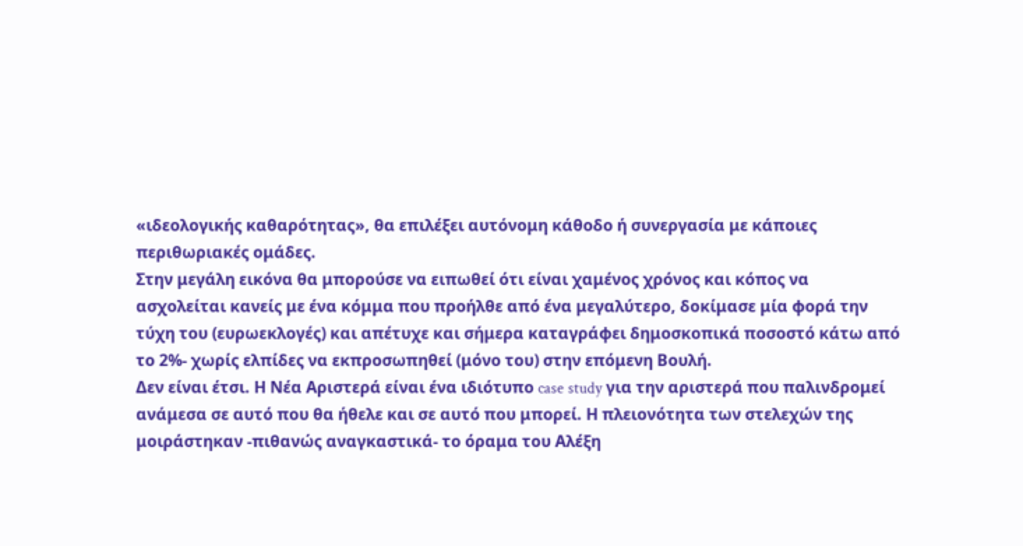«ιδεολογικής καθαρότητας», θα επιλέξει αυτόνομη κάθοδο ή συνεργασία με κάποιες περιθωριακές ομάδες.
Στην μεγάλη εικόνα θα μπορούσε να ειπωθεί ότι είναι χαμένος χρόνος και κόπος να ασχολείται κανείς με ένα κόμμα που προήλθε από ένα μεγαλύτερο, δοκίμασε μία φορά την τύχη του (ευρωεκλογές) και απέτυχε και σήμερα καταγράφει δημοσκοπικά ποσοστό κάτω από το 2%- χωρίς ελπίδες να εκπροσωπηθεί (μόνο του) στην επόμενη Βουλή.
Δεν είναι έτσι. Η Νέα Αριστερά είναι ένα ιδιότυπο case study για την αριστερά που παλινδρομεί ανάμεσα σε αυτό που θα ήθελε και σε αυτό που μπορεί. Η πλειονότητα των στελεχών της μοιράστηκαν -πιθανώς αναγκαστικά- το όραμα του Αλέξη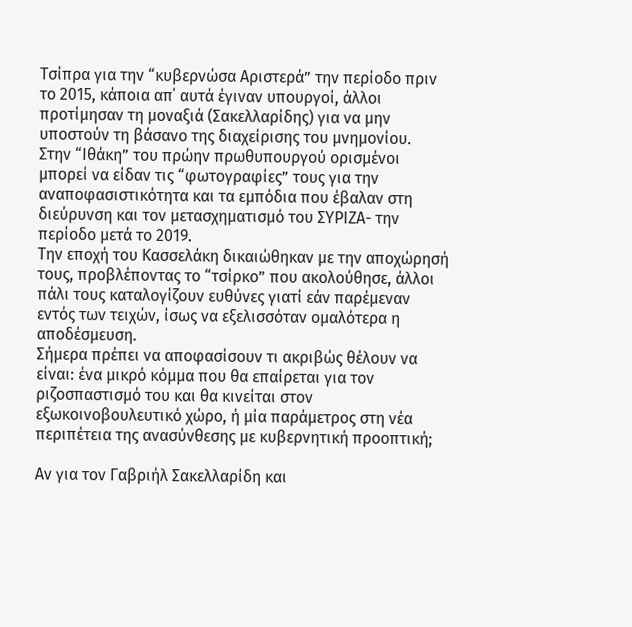Τσίπρα για την “κυβερνώσα Αριστερά” την περίοδο πριν το 2015, κάποια απ΄ αυτά έγιναν υπουργοί, άλλοι προτίμησαν τη μοναξιά (Σακελλαρίδης) για να μην υποστούν τη βάσανο της διαχείρισης του μνημονίου.
Στην “Ιθάκη” του πρώην πρωθυπουργού ορισμένοι μπορεί να είδαν τις “φωτογραφίες” τους για την αναποφασιστικότητα και τα εμπόδια που έβαλαν στη διεύρυνση και τον μετασχηματισμό του ΣΥΡΙΖΑ- την περίοδο μετά το 2019.
Την εποχή του Κασσελάκη δικαιώθηκαν με την αποχώρησή τους, προβλέποντας το “τσίρκο” που ακολούθησε, άλλοι πάλι τους καταλογίζουν ευθύνες γιατί εάν παρέμεναν εντός των τειχών, ίσως να εξελισσόταν ομαλότερα η αποδέσμευση.
Σήμερα πρέπει να αποφασίσουν τι ακριβώς θέλουν να είναι: ένα μικρό κόμμα που θα επαίρεται για τον ριζοσπαστισμό του και θα κινείται στον εξωκοινοβουλευτικό χώρο, ή μία παράμετρος στη νέα περιπέτεια της ανασύνθεσης με κυβερνητική προοπτική;

Αν για τον Γαβριήλ Σακελλαρίδη και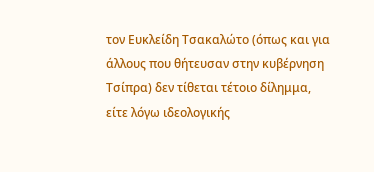τον Ευκλείδη Τσακαλώτο (όπως και για άλλους που θήτευσαν στην κυβέρνηση Τσίπρα) δεν τίθεται τέτοιο δίλημμα, είτε λόγω ιδεολογικής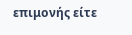επιμονής είτε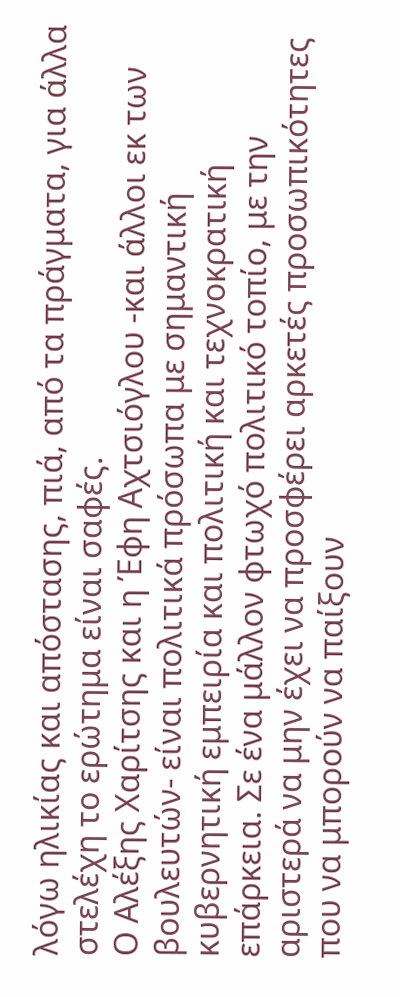λόγω ηλικίας και απόστασης, πιά, από τα πράγματα, για άλλα στελέχη το ερώτημα είναι σαφές.
Ο Αλέξης Χαρίτσης και η Έφη Αχτσιόγλου -και άλλοι εκ των βουλευτών- είναι πολιτικά πρόσωπα με σημαντική κυβερνητική εμπειρία και πολιτική και τεχνοκρατική επάρκεια. Σε ένα μάλλον φτωχό πολιτικό τοπίο, με την αριστερά να μην έχει να προσφέρει αρκετές προσωπικότητες που να μπορούν να παίξουν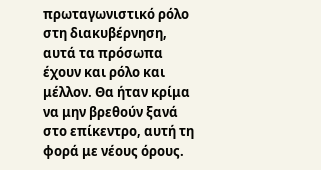πρωταγωνιστικό ρόλο στη διακυβέρνηση, αυτά τα πρόσωπα έχουν και ρόλο και μέλλον. Θα ήταν κρίμα να μην βρεθούν ξανά στο επίκεντρο, αυτή τη φορά με νέους όρους.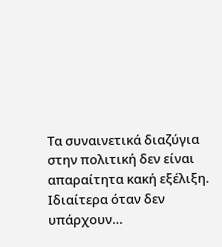Τα συναινετικά διαζύγια στην πολιτική δεν είναι απαραίτητα κακή εξέλιξη. Ιδιαίτερα όταν δεν υπάρχουν…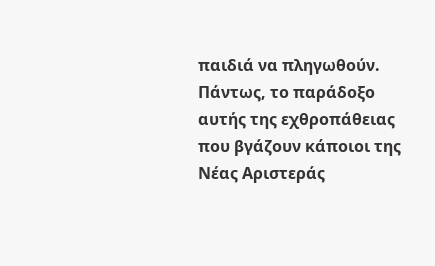παιδιά να πληγωθούν.
Πάντως, το παράδοξο αυτής της εχθροπάθειας που βγάζουν κάποιοι της Νέας Αριστεράς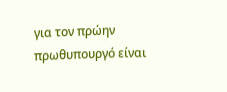για τον πρώην πρωθυπουργό είναι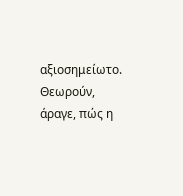αξιοσημείωτο. Θεωρούν, άραγε, πώς η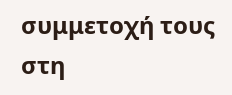συμμετοχή τους στη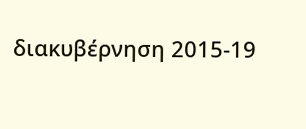διακυβέρνηση 2015-19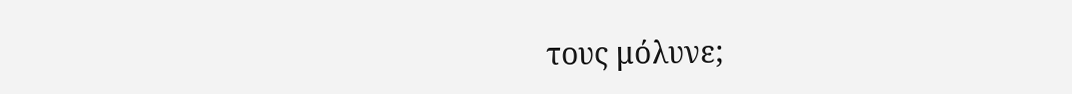τους μόλυνε;